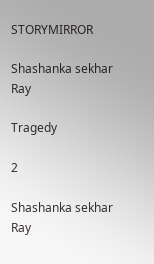STORYMIRROR

Shashanka sekhar Ray

Tragedy

2

Shashanka sekhar Ray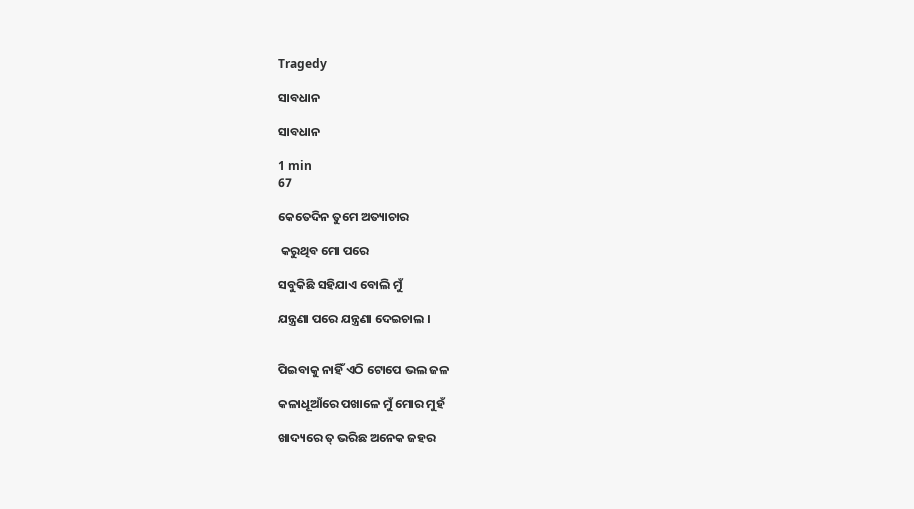Tragedy

ସାବଧାନ

ସାବଧାନ

1 min
67

କେତେଦିନ ତୁମେ ଅତ୍ୟାଚାର

 କରୁଥିବ ମୋ ପରେ

ସବୁକିଛି ସହିଯାଏ ବୋଲି ମୁଁ

ଯନ୍ତ୍ରଣା ପରେ ଯନ୍ତ୍ରଣା ଦେଇଚାଲ ।


ପିଇବାକୁ ନାହିଁ ଏଠି ଟୋପେ ଭଲ ଜଳ

କଳାଧୂଆଁରେ ପଖାଳେ ମୁଁ ମୋର ମୁହଁ

ଖାଦ୍ୟରେ ତ୍ ଭରିଛ ଅନେକ ଜହର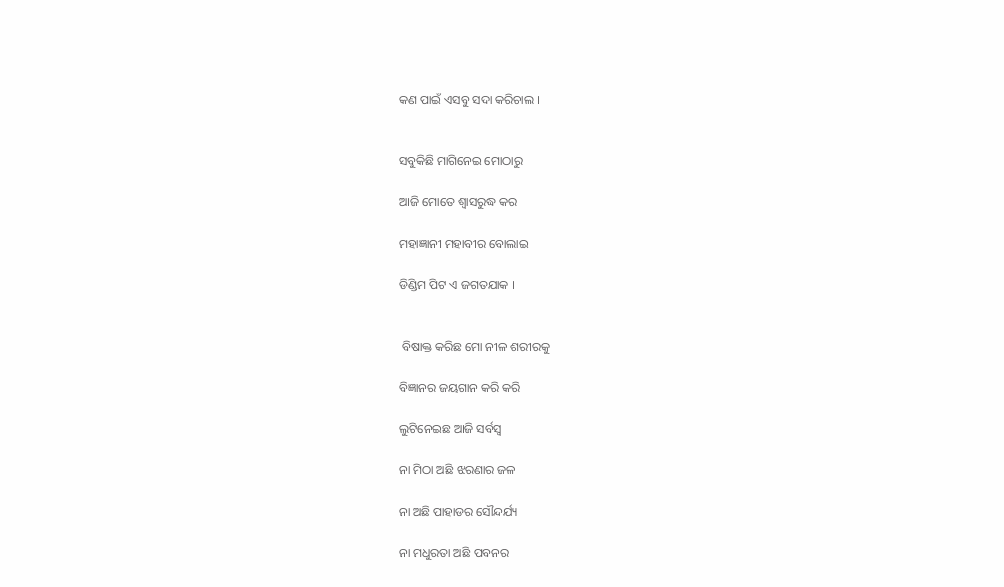କଣ ପାଇଁ ଏସବୁ ସଦା କରିଚାଲ ।


ସବୁକିଛି ମାଗିନେଇ ମୋଠାରୁ

ଆଜି ମୋତେ ଶ୍ଵାସରୁଦ୍ଧ କର

ମହାଜ୍ଞାନୀ ମହାବୀର ବୋଲାଇ

ଡିଣ୍ଡିମ ପିଟ ଏ ଜଗତଯାକ ।


 ବିଷାକ୍ତ କରିଛ ମୋ ନୀଳ ଶରୀରକୁ

ବିଜ୍ଞାନର ଜୟଗାନ କରି କରି

ଲୁଟିନେଇଛ ଆଜି ସର୍ବସ୍ଵ

ନା ମିଠା ଅଛି ଝରଣାର ଜଳ

ନା ଅଛି ପାହାଡର ସୌନ୍ଦର୍ଯ୍ୟ

ନା ମଧୁରତା ଅଛି ପବନର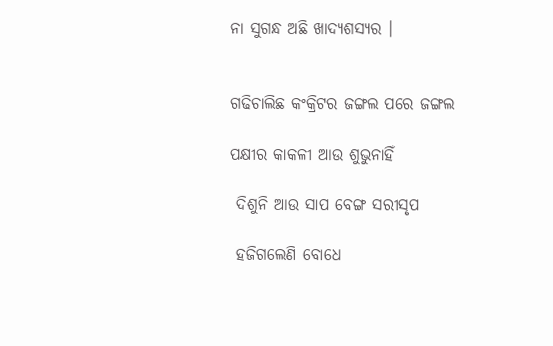ନା ସୁଗନ୍ଧ ଅଛି ଖାଦ୍ୟଶସ୍ୟର ।


ଗଢିଚାଲିଛ କଂକ୍ରିଟର ଜଙ୍ଗଲ ପରେ ଜଙ୍ଗଲ

ପକ୍ଷୀର କାକଳୀ ଆଉ ଶୁଭୁନାହିଁ

 ଦିଶୁନି ଆଉ ସାପ ବେଙ୍ଗ ସରୀସୃପ

 ହଜିଗଲେଣି ବୋଧେ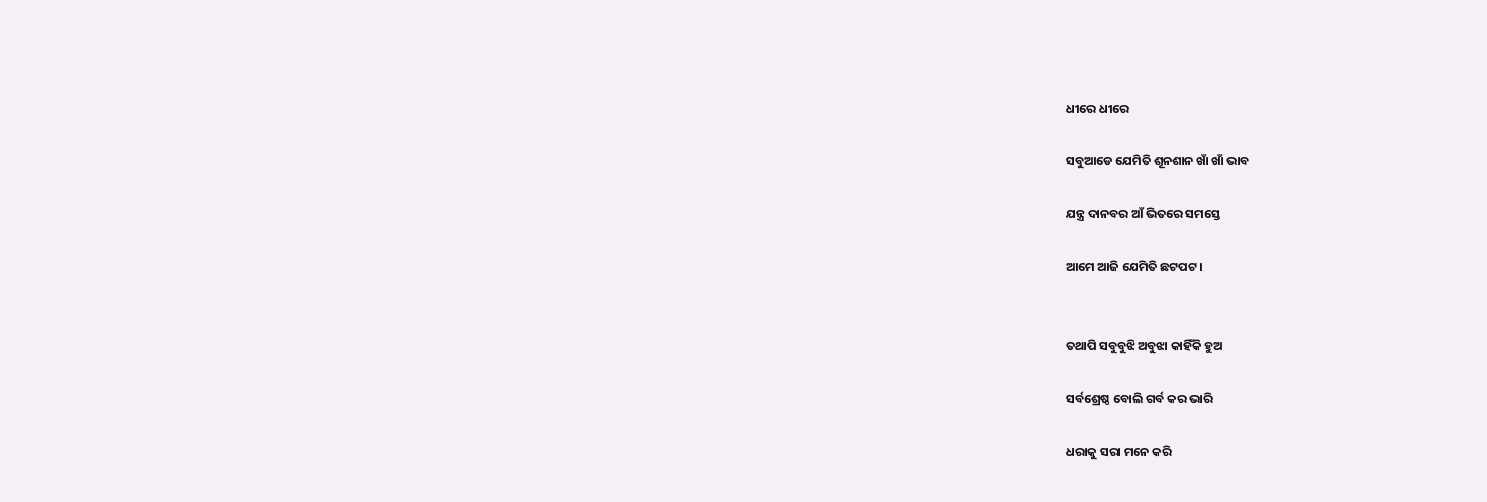ଧୀରେ ଧୀରେ

ସବୁଆଡେ ଯେମିତି ଶୂନଶାନ ଖାଁ ଖାଁ ଭାବ

ଯନ୍ତ୍ର ଦାନବର ଆଁ ଭିତରେ ସମସ୍ତେ

ଆମେ ଆଜି ଯେମିତି ଛଟପଟ ।


ତଥାପି ସବୁବୁଝି ଅବୁଝା କାହିଁକି ହୁଅ

ସର୍ବଶ୍ରେଷ୍ଠ ବୋଲି ଗର୍ବ କର ଭାରି

ଧରାକୁ ସରା ମନେ କରି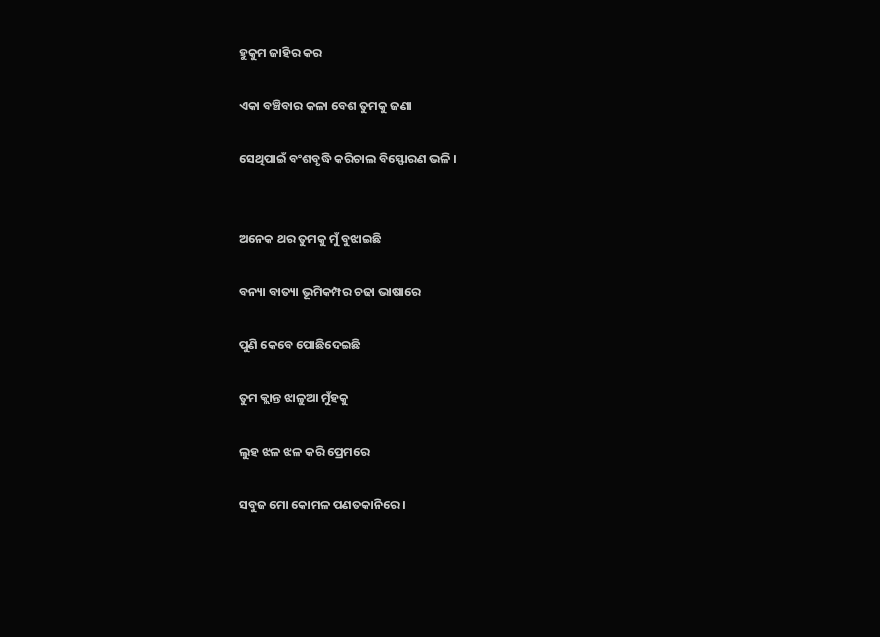ହୁକୁମ ଜାହିର କର

ଏକା ବଞ୍ଚିବାର କଳା ବେଶ ତୁମକୁ ଜଣା

ସେଥିପାଇଁ ବଂଶବୃଦ୍ଧି କରିଚାଲ ବିସ୍ଫୋରଣ ଭଳି ।


ଅନେକ ଥର ତୁମକୁ ମୁଁ ବୁଝାଇଛି

ବନ୍ୟା ବାତ୍ୟା ଭୂମିକମ୍ପର ଚଢା ଭାଷାରେ

ପୁଣି କେବେ ପୋଛିଦେଇଛି

ତୁମ କ୍ଲାନ୍ତ ଝାଳୁଆ ମୁଁହକୁ

ଲୁହ ଝଳ ଝଳ କରି ପ୍ରେମରେ

ସବୁଜ ମୋ କୋମଳ ପଣତକାନିରେ ।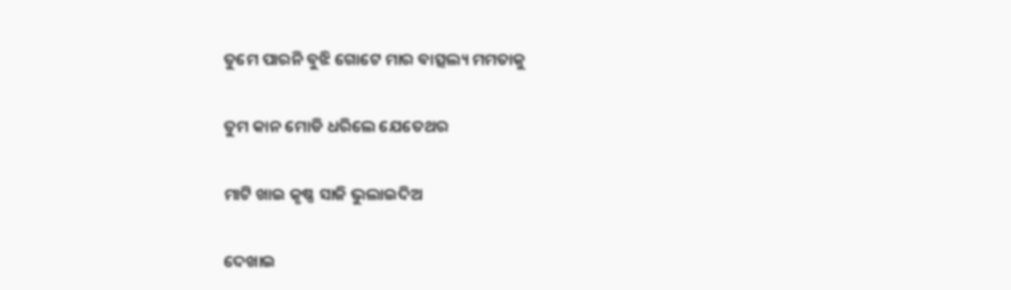ତୁମେ ପାରନି ବୁଝି ଗୋଟେ ମାର ବାତ୍ସଲ୍ୟ ମମତାକୁ

ତୁମ କାନ ମୋଡି ଧରିଲେ ଯେତେଥର

ମାଟି ଖାଇ କୃଷ୍ଣ ସାଜି ଭୁଲାଇଦିଅ

ଦେଖାଇ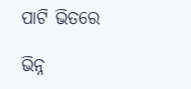ପାଟି ଭିତରେ

ଭିନ୍ନ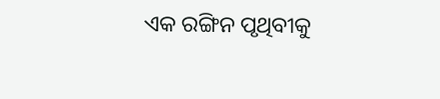ଏକ ରଙ୍ଗିନ ପୃଥିବୀକୁ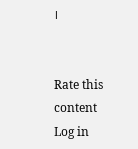।


Rate this content
Log in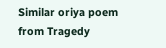Similar oriya poem from Tragedy